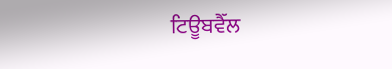ਟਿਊਬਵੈੱਲ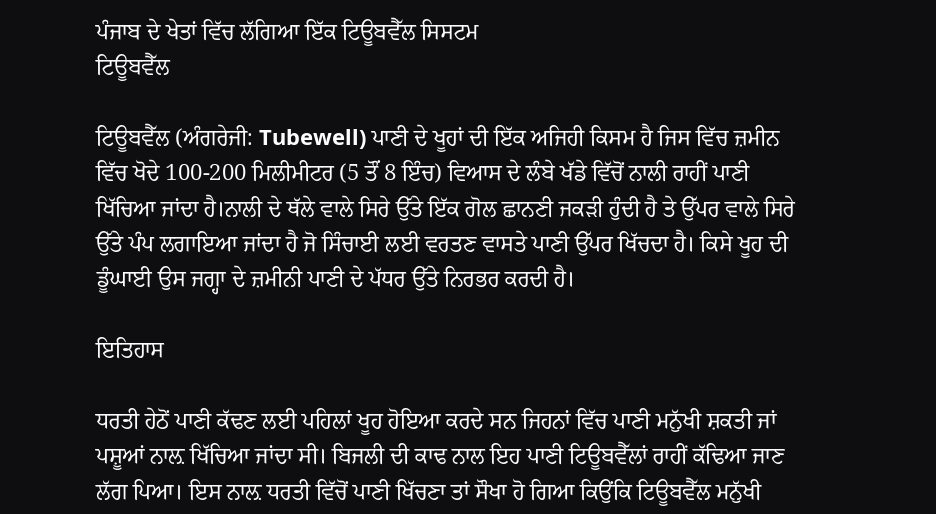ਪੰਜਾਬ ਦੇ ਖੇਤਾਂ ਵਿੱਚ ਲੱਗਿਆ ਇੱਕ ਟਿਊਬਵੈੱਲ ਸਿਸਟਮ
ਟਿਊਬਵੈੱਲ

ਟਿਊਬਵੈੱਲ (ਅੰਗਰੇਜੀ: Tubewell) ਪਾਣੀ ਦੇ ਖੂਹਾਂ ਦੀ ਇੱਕ ਅਜਿਹੀ ਕਿਸਮ ਹੈ ਜਿਸ ਵਿੱਚ ਜ਼ਮੀਨ ਵਿੱਚ ਖੋਦੇ 100-200 ਮਿਲੀਮੀਟਰ (5 ਤੌਂ 8 ਇੰਚ) ਵਿਆਸ ਦੇ ਲੰਬੇ ਖੱਡੇ ਵਿੱਚੋਂ ਨਾਲੀ ਰਾਹੀਂ ਪਾਣੀ ਖਿੱਚਿਆ ਜਾਂਦਾ ਹੈ।ਨਾਲੀ ਦੇ ਥੱਲੇ ਵਾਲੇ ਸਿਰੇ ਉੱਤੇ ਇੱਕ ਗੋਲ ਛਾਨਣੀ ਜਕੜੀ ਹੁੰਦੀ ਹੈ ਤੇ ਉੱਪਰ ਵਾਲੇ ਸਿਰੇ ਉੱਤੇ ਪੰਪ ਲਗਾਇਆ ਜਾਂਦਾ ਹੈ ਜੋ ਸਿੰਚਾਈ ਲਈ ਵਰਤਣ ਵਾਸਤੇ ਪਾਣੀ ਉੱਪਰ ਖਿੱਚਦਾ ਹੈ। ਕਿਸੇ ਖੂਹ ਦੀ ਡੂੰਘਾਈ ਉਸ ਜਗ੍ਹਾ ਦੇ ਜ਼ਮੀਨੀ ਪਾਣੀ ਦੇ ਪੱਧਰ ਉੱਤੇ ਨਿਰਭਰ ਕਰਦੀ ਹੈ।

ਇਤਿਹਾਸ

ਧਰਤੀ ਹੇਠੋਂ ਪਾਣੀ ਕੱਢਣ ਲਈ ਪਹਿਲਾਂ ਖੂਹ ਹੋਇਆ ਕਰਦੇ ਸਨ ਜਿਹਨਾਂ ਵਿੱਚ ਪਾਣੀ ਮਨੁੱਖੀ ਸ਼ਕਤੀ ਜਾਂ ਪਸ਼ੂਆਂ ਨਾਲ਼ ਖਿੱਚਿਆ ਜਾਂਦਾ ਸੀ। ਬਿਜਲੀ ਦੀ ਕਾਢ ਨਾਲ ਇਹ ਪਾਣੀ ਟਿਊਬਵੈੱਲਾਂ ਰਾਹੀਂ ਕੱਢਿਆ ਜਾਣ ਲੱਗ ਪਿਆ। ਇਸ ਨਾਲ਼ ਧਰਤੀ ਵਿੱਚੋਂ ਪਾਣੀ ਖਿੱਚਣਾ ਤਾਂ ਸੌਖਾ ਹੋ ਗਿਆ ਕਿਉਂਕਿ ਟਿਊਬਵੈੱਲ ਮਨੁੱਖੀ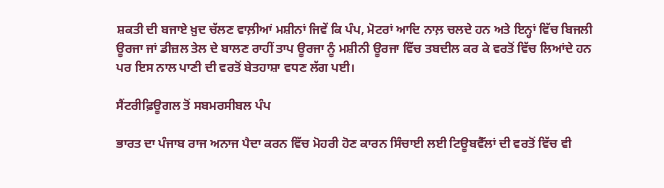ਸ਼ਕਤੀ ਦੀ ਬਜਾਏ ਖ਼ੁਦ ਚੱਲਣ ਵਾਲ਼ੀਆਂ ਮਸ਼ੀਨਾਂ ਜਿਵੇਂ ਕਿ ਪੰਪ, ਮੋਟਰਾਂ ਆਦਿ ਨਾਲ਼ ਚਲਦੇ ਹਨ ਅਤੇ ਇਨ੍ਹਾਂ ਵਿੱਚ ਬਿਜਲੀ ਊਰਜਾ ਜਾਂ ਡੀਜ਼ਲ ਤੇਲ ਦੇ ਬਾਲਣ ਰਾਹੀਂ ਤਾਪ ਊਰਜਾ ਨੂੰ ਮਸ਼ੀਨੀ ਊਰਜਾ ਵਿੱਚ ਤਬਦੀਲ ਕਰ ਕੇ ਵਰਤੋਂ ਵਿੱਚ ਲਿਆਂਦੇ ਹਨ ਪਰ ਇਸ ਨਾਲ ਪਾਣੀ ਦੀ ਵਰਤੋਂ ਬੇਤਹਾਸ਼ਾ ਵਧਣ ਲੱਗ ਪਈ।

ਸੈਂਟਰੀਫ਼ਿਊਗਲ ਤੋਂ ਸਬਮਰਸੀਬਲ ਪੰਪ

ਭਾਰਤ ਦਾ ਪੰਜਾਬ ਰਾਜ ਅਨਾਜ ਪੈਦਾ ਕਰਨ ਵਿੱਚ ਮੋਹਰੀ ਹੋਣ ਕਾਰਨ ਸਿੰਚਾਈ ਲਈ ਟਿਊਬਵੈੱਲਾਂ ਦੀ ਵਰਤੋਂ ਵਿੱਚ ਵੀ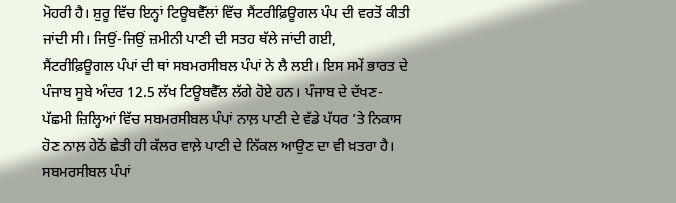ਮੋਹਰੀ ਹੈ। ਸ਼ੁਰੂ ਵਿੱਚ ਇਨ੍ਹਾਂ ਟਿਊਬਵੈੱਲਾਂ ਵਿੱਚ ਸੈਂਟਰੀਫ਼ਿਊਗਲ ਪੰਪ ਦੀ ਵਰਤੋਂ ਕੀਤੀ ਜਾਂਦੀ ਸੀ। ਜਿਉਂ-ਜਿਉਂ ਜ਼ਮੀਨੀ ਪਾਣੀ ਦੀ ਸਤਹ ਥੱਲੇ ਜਾਂਦੀ ਗਈ, ਸੈਂਟਰੀਫ਼ਿਊਗਲ ਪੰਪਾਂ ਦੀ ਥਾਂ ਸਬਮਰਸੀਬਲ ਪੰਪਾਂ ਨੇ ਲੈ ਲਈ। ਇਸ ਸਮੇਂ ਭਾਰਤ ਦੇ ਪੰਜਾਬ ਸੂਬੇ ਅੰਦਰ 12.5 ਲੱਖ ਟਿਊਬਵੈੱਲ ਲੱਗੇ ਹੋਏ ਹਨ। ਪੰਜਾਬ ਦੇ ਦੱਖਣ-ਪੱਛਮੀ ਜ਼ਿਲ੍ਹਿਆਂ ਵਿੱਚ ਸਬਮਰਸੀਬਲ ਪੰਪਾਂ ਨਾਲ਼ ਪਾਣੀ ਦੇ ਵੱਡੇ ਪੱਧਰ ’ਤੇ ਨਿਕਾਸ ਹੋਣ ਨਾਲ਼ ਹੇਠੋਂ ਛੇਤੀ ਹੀ ਕੱਲਰ ਵਾਲ਼ੇ ਪਾਣੀ ਦੇ ਨਿੱਕਲ ਆਉਣ ਦਾ ਵੀ ਖ਼ਤਰਾ ਹੈ। ਸਬਮਰਸੀਬਲ ਪੰਪਾਂ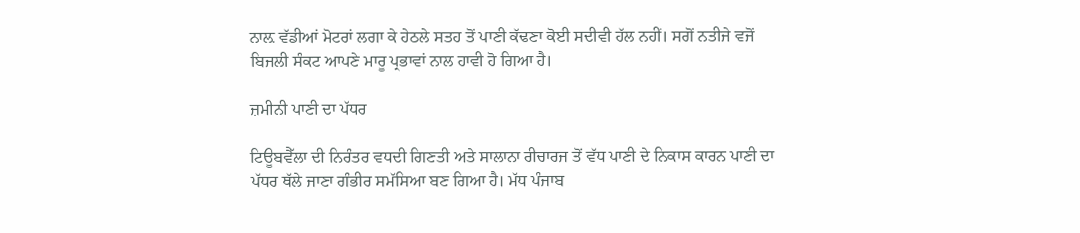ਨਾਲ਼ ਵੱਡੀਆਂ ਮੋਟਰਾਂ ਲਗਾ ਕੇ ਹੇਠਲੇ ਸਤਹ ਤੋਂ ਪਾਣੀ ਕੱਢਣਾ ਕੋਈ ਸਦੀਵੀ ਹੱਲ ਨਹੀਂ। ਸਗੋਂ ਨਤੀਜੇ ਵਜੋਂ ਬਿਜਲੀ ਸੰਕਟ ਆਪਣੇ ਮਾਰੂ ਪ੍ਰਭਾਵਾਂ ਨਾਲ ਹਾਵੀ ਹੋ ਗਿਆ ਹੈ।

ਜ਼ਮੀਨੀ ਪਾਣੀ ਦਾ ਪੱਧਰ

ਟਿਊਬਵੈੱਲਾ ਦੀ ਨਿਰੰਤਰ ਵਧਦੀ ਗਿਣਤੀ ਅਤੇ ਸਾਲਾਨਾ ਰੀਚਾਰਜ ਤੋਂ ਵੱਧ ਪਾਣੀ ਦੇ ਨਿਕਾਸ ਕਾਰਨ ਪਾਣੀ ਦਾ ਪੱਧਰ ਥੱਲੇ ਜਾਣਾ ਗੰਭੀਰ ਸਮੱਸਿਆ ਬਣ ਗਿਆ ਹੈ। ਮੱਧ ਪੰਜਾਬ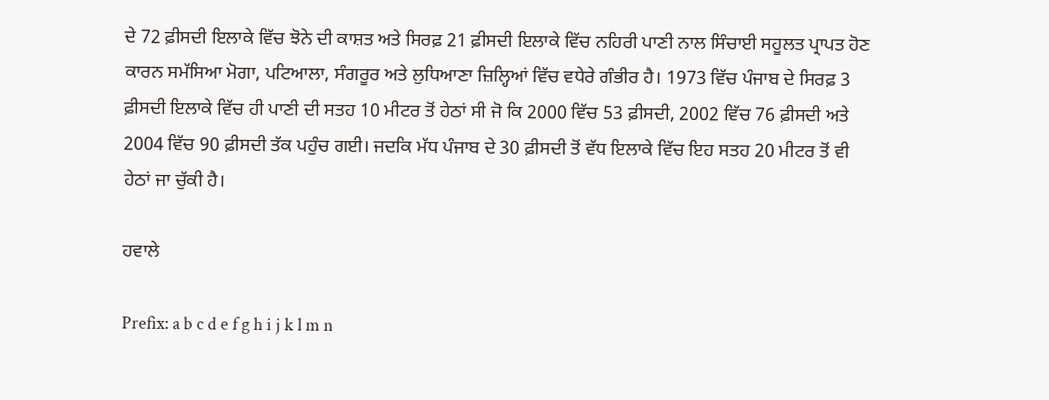ਦੇ 72 ਫ਼ੀਸਦੀ ਇਲਾਕੇ ਵਿੱਚ ਝੋਨੇ ਦੀ ਕਾਸ਼ਤ ਅਤੇ ਸਿਰਫ਼ 21 ਫ਼ੀਸਦੀ ਇਲਾਕੇ ਵਿੱਚ ਨਹਿਰੀ ਪਾਣੀ ਨਾਲ ਸਿੰਚਾਈ ਸਹੂਲਤ ਪ੍ਰਾਪਤ ਹੋਣ ਕਾਰਨ ਸਮੱਸਿਆ ਮੋਗਾ, ਪਟਿਆਲਾ, ਸੰਗਰੂਰ ਅਤੇ ਲੁਧਿਆਣਾ ਜ਼ਿਲ੍ਹਿਆਂ ਵਿੱਚ ਵਧੇਰੇ ਗੰਭੀਰ ਹੈ। 1973 ਵਿੱਚ ਪੰਜਾਬ ਦੇ ਸਿਰਫ਼ 3 ਫ਼ੀਸਦੀ ਇਲਾਕੇ ਵਿੱਚ ਹੀ ਪਾਣੀ ਦੀ ਸਤਹ 10 ਮੀਟਰ ਤੋਂ ਹੇਠਾਂ ਸੀ ਜੋ ਕਿ 2000 ਵਿੱਚ 53 ਫ਼ੀਸਦੀ, 2002 ਵਿੱਚ 76 ਫ਼ੀਸਦੀ ਅਤੇ 2004 ਵਿੱਚ 90 ਫ਼ੀਸਦੀ ਤੱਕ ਪਹੁੰਚ ਗਈ। ਜਦਕਿ ਮੱਧ ਪੰਜਾਬ ਦੇ 30 ਫ਼ੀਸਦੀ ਤੋਂ ਵੱਧ ਇਲਾਕੇ ਵਿੱਚ ਇਹ ਸਤਹ 20 ਮੀਟਰ ਤੋਂ ਵੀ ਹੇਠਾਂ ਜਾ ਚੁੱਕੀ ਹੈ।

ਹਵਾਲੇ

Prefix: a b c d e f g h i j k l m n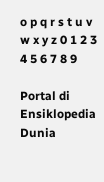o p q r s t u v w x y z 0 1 2 3 4 5 6 7 8 9

Portal di Ensiklopedia Dunia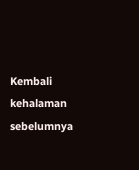Kembali kehalaman sebelumnya